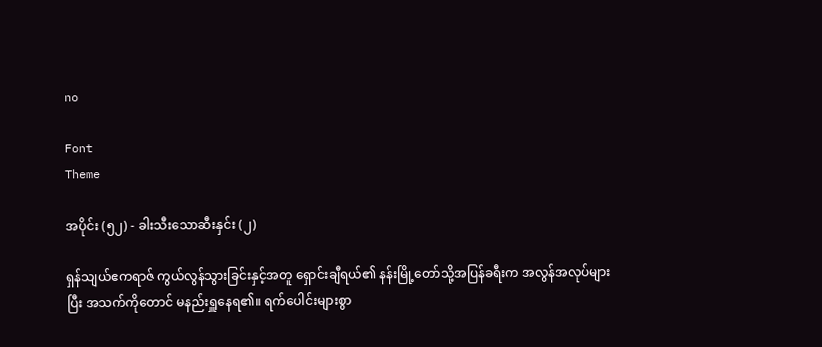no

Font
Theme

အပိုင်း (၅၂) - ခါးသီးသောဆီးနှင်း (၂)

ရှန်သျယ်ဧကရာဇ် ကွယ်လွန်သွားခြင်းနှင့်အတူ ရှောင်းချီရယ်၏ နန်းမြို့တော်သို့အပြန်ခရီးက အလွန်အလုပ်များပြီး အသက်ကိုတောင် မနည်းရှူနေရ၏။ ရက်ပေါင်းများစွာ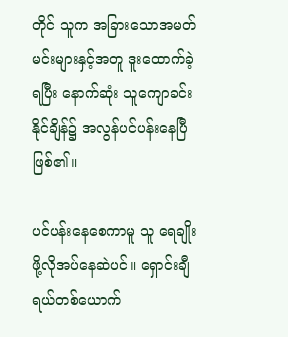တိုင် သူက အခြားသောအမတ်မင်းများနှင့်အတူ ဒူးထောက်ခဲ့ရပြီး နောက်ဆုံး သူကျောခင်းနိုင်ချိန်၌ အလွန်ပင်ပန်းနေပြီဖြစ်၏။

ပင်ပန်းနေစေကာမူ သူ ရေချိုးဖို့လိုအပ်နေဆဲပင်။ ရှောင်းချီရယ်တစ်ယောက်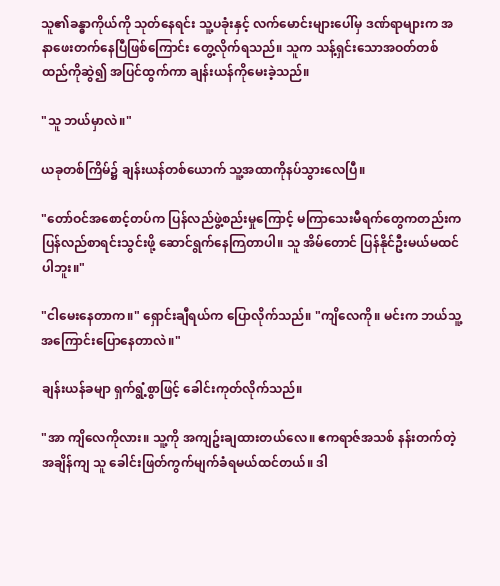သူ၏ခန္ဓာကိုယ်ကို သုတ်နေရင်း သူ့ပခုံးနှင့် လက်မောင်းများပေါ်မှ ဒဏ်ရာများက အနာဖေးတက်နေပြီဖြစ်ကြောင်း တွေ့လိုက်ရသည်။ သူက သန့်ရှင်းသောအဝတ်တစ်ထည်ကိုဆွဲ၍ အပြင်ထွက်ကာ ချန်းယန်ကိုမေးခဲ့သည်။

"သူ ဘယ်မှာလဲ။"

ယခုတစ်ကြိမ်၌ ချန်းယန်တစ်ယောက် သူ့အထာကိုနပ်သွားလေပြီ။

"တော်ဝင်အစောင့်တပ်က ပြန်လည်ဖွဲ့စည်းမှုကြောင့် မကြာသေးမီရက်တွေကတည်းက ပြန်လည်စာရင်းသွင်းဖို့ ဆောင်ရွက်နေကြတာပါ။ သူ အိမ်တောင် ပြန်နိုင်ဦးမယ်မထင်ပါဘူး။"

"ငါမေးနေတာက။" ရှောင်းချီရယ်က ပြောလိုက်သည်။ "ကျိလေကို။ မင်းက ဘယ်သူ့အကြောင်းပြောနေတာလဲ။"

ချန်းယန်ခမျာ ရှက်ရွံ့စွာဖြင့် ခေါင်းကုတ်လိုက်သည်။

"အာ ကျိလေကိုလား။ သူ့ကို အကျဥ်းချထားတယ်လေ။ ဧကရာဇ်အသစ် နန်းတက်တဲ့အချိန်ကျ သူ ခေါင်းဖြတ်ကွက်မျက်ခံရမယ်ထင်တယ်။ ဒါ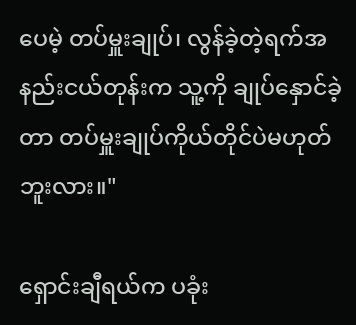ပေမဲ့ တပ်မှူးချုပ်၊ လွန်ခဲ့တဲ့ရက်အနည်းငယ်တုန်းက သူ့ကို ချုပ်နှောင်ခဲ့တာ တပ်မှူးချုပ်ကိုယ်တိုင်ပဲမဟုတ်ဘူးလား။"

ရှောင်းချီရယ်က ပခုံး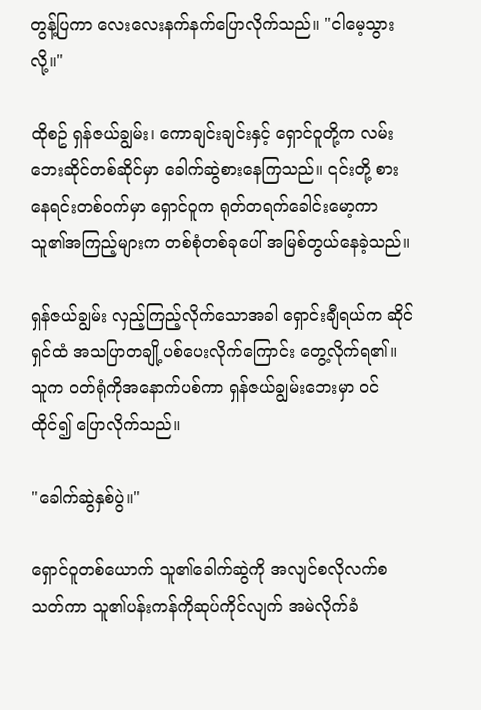တွန့်ပြကာ လေးလေးနက်နက်ပြောလိုက်သည်။ "ငါမေ့သွားလို့။"

ထိုစဥ် ရှန်ဇယ်ချွမ်း၊ ကောချင်းချင်းနှင့် ရှောင်ဝူတို့က လမ်းဘေးဆိုင်တစ်ဆိုင်မှာ ခေါက်ဆွဲစားနေကြသည်။ ၎င်းတို့ စားနေရင်းတစ်ဝက်မှာ ရှောင်ဝူက ရုတ်တရက်ခေါင်းမော့ကာ သူ၏အကြည့်များက တစ်စုံတစ်ခုပေါ် အမြစ်တွယ်နေခဲ့သည်။

ရှန်ဇယ်ချွမ်း လှည့်ကြည့်လိုက်သောအခါ ရှောင်းချီရယ်က ဆိုင်ရှင်ထံ အသပြာတချို့ပစ်ပေးလိုက်ကြောင်း တွေ့လိုက်ရ၏။ သူက ဝတ်ရုံကိုအနောက်ပစ်ကာ ရှန်ဇယ်ချွမ်းဘေးမှာ ဝင်ထိုင်၍ ပြောလိုက်သည်။

"ခေါက်ဆွဲနှစ်ပွဲ။"

ရှောင်ဝူတစ်ယောက် သူ၏ခေါက်ဆွဲကို အလျင်စလိုလက်စသတ်ကာ သူ၏ပန်းကန်ကိုဆုပ်ကိုင်လျက် အမဲလိုက်ခံ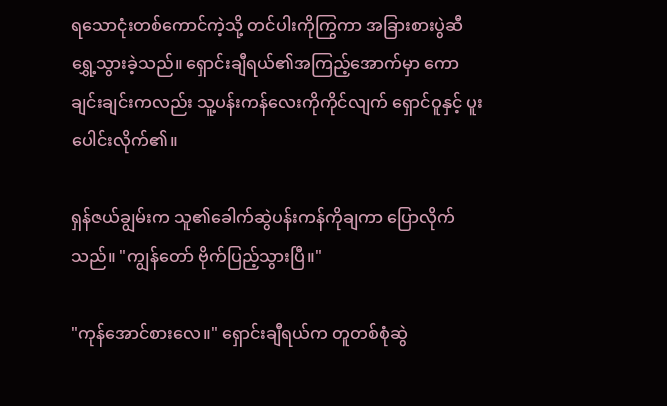ရသောငုံးတစ်ကောင်ကဲ့သို့ တင်ပါးကိုကြွကာ အခြားစားပွဲဆီ ရွှေ့သွားခဲ့သည်။ ရှောင်းချီရယ်၏အကြည့်အောက်မှာ ကောချင်းချင်းကလည်း သူ့ပန်းကန်လေးကိုကိုင်လျက် ရှောင်ဝူနှင့် ပူးပေါင်းလိုက်၏။

ရှန်ဇယ်ချွမ်းက သူ၏ခေါက်ဆွဲပန်းကန်ကိုချကာ ပြောလိုက်သည်။ "ကျွန်တော် ဗိုက်ပြည့်သွားပြီ။"

"ကုန်အောင်စားလေ။" ရှောင်းချီရယ်က တူတစ်စုံဆွဲ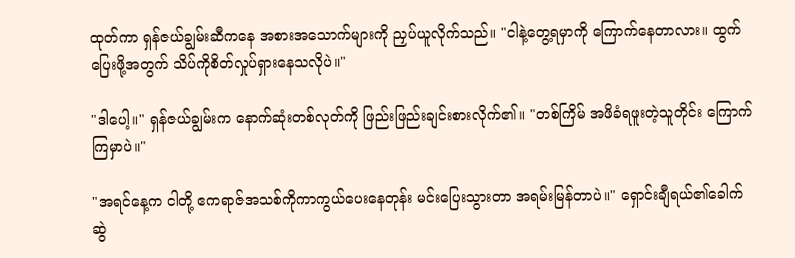ထုတ်ကာ ရှန်ဇယ်ချွမ်းဆီကနေ အစားအသောက်များကို ညှပ်ယူလိုက်သည်။ "ငါနဲ့တွေ့ရမှာကို ကြောက်နေတာလား။ ထွက်ပြေးဖို့အတွက် သိပ်ကိုစိတ်လှုပ်ရှားနေသလိုပဲ။"

"ဒါပေါ့။" ရှန်ဇယ်ချွမ်းက နောက်ဆုံးတစ်လုတ်ကို ဖြည်းဖြည်းချင်းစားလိုက်၏။ "တစ်ကြိမ် အဖိခံရဖူးတဲ့သူတိုင်း ကြောက်ကြမှာပဲ။"

"အရင်နေ့က ငါတို့ ဧကရာဇ်အသစ်ကိုကာကွယ်ပေးနေတုန်း မင်းပြေးသွားတာ အရမ်းမြန်တာပဲ။" ရှောင်းချီရယ်၏ခေါက်ဆွဲ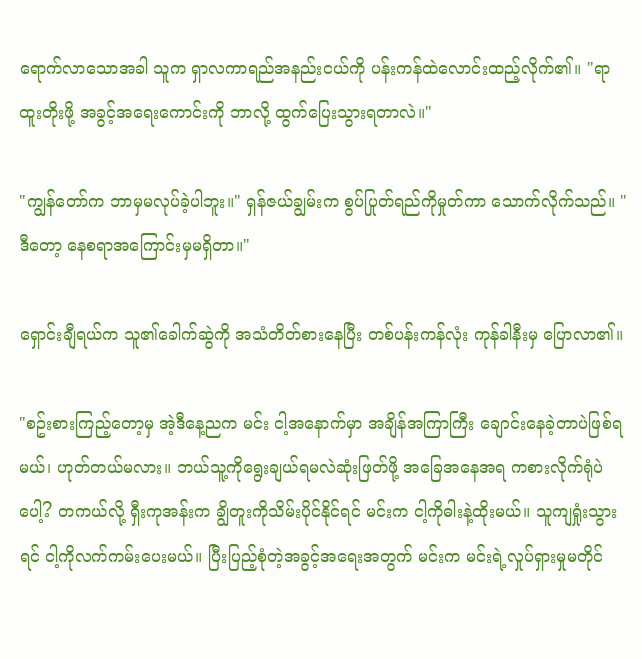ရောက်လာသောအခါ သူက ရှာလကာရည်အနည်းငယ်ကို ပန်းကန်ထဲလောင်းထည့်လိုက်၏။ "ရာထူးတိုးဖို့ အခွင့်အရေးကောင်းကို ဘာလို့ ထွက်ပြေးသွားရတာလဲ။"

"ကျွန်တော်က ဘာမှမလုပ်ခဲ့ပါဘူး။" ရှန်ဇယ်ချွမ်းက စွပ်ပြုတ်ရည်ကိုမှုတ်ကာ သောက်လိုက်သည်။ "ဒီတော့ နေစရာအကြောင်းမှမရှိတာ။"

ရှောင်းချီရယ်က သူ၏ခေါက်ဆွဲကို အသံတိတ်စားနေပြီး တစ်ပန်းကန်လုံး ကုန်ခါနီးမှ ပြောလာ၏။

"စဥ်းစားကြည့်တော့မှ အဲ့ဒီနေ့ညက မင်း ငါ့အနောက်မှာ အချိန်အကြာကြီး ချောင်းနေခဲ့တာပဲဖြစ်ရမယ်၊ ဟုတ်တယ်မလား။ ဘယ်သူ့ကိုရွေးချယ်ရမလဲဆုံးဖြတ်ဖို့ အခြေအနေအရ ကစားလိုက်ရုံပဲပေါ့? တကယ်လို့ ရှီးကုအန်းက ချွိတူးကိုသိမ်းပိုင်နိုင်ရင် မင်းက ငါ့ကိုဓါးနဲ့ထိုးမယ်။ သူကျရှုံးသွားရင် ငါ့ကိုလက်ကမ်းပေးမယ်။ ပြီးပြည့်စုံတဲ့အခွင့်အရေးအတွက် မင်းက မင်းရဲ့လှုပ်ရှားမှုမတိုင်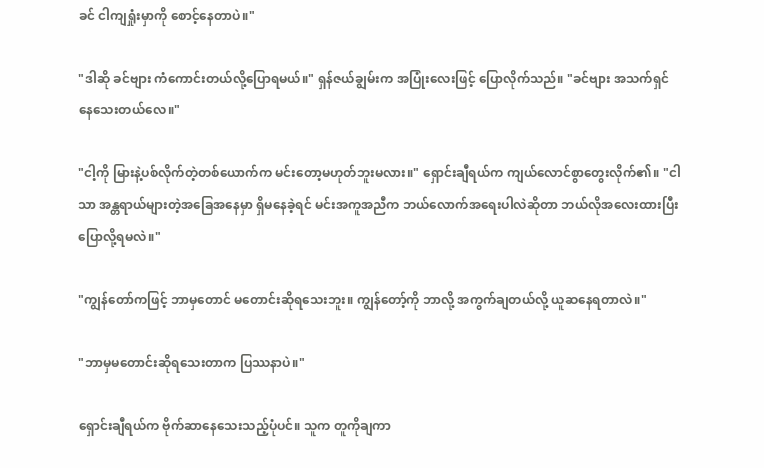ခင် ငါကျရှုံးမှာကို စောင့်နေတာပဲ။"

"ဒါဆို ခင်ဗျား ကံကောင်းတယ်လို့ပြောရမယ်။" ရှန်ဇယ်ချွမ်းက အပြုံးလေးဖြင့် ပြောလိုက်သည်။ "ခင်ဗျား အသက်ရှင်နေသေးတယ်လေ။"

"ငါ့ကို မြားနဲ့ပစ်လိုက်တဲ့တစ်ယောက်က မင်းတော့မဟုတ်ဘူးမလား။" ရှောင်းချီရယ်က ကျယ်လောင်စွာတွေးလိုက်၏။ "ငါသာ အန္တရာယ်များတဲ့အခြေအနေမှာ ရှိမနေခဲ့ရင် မင်းအကူအညီက ဘယ်လောက်အရေးပါလဲဆိုတာ ဘယ်လိုအလေးထားပြီးပြောလို့ရမလဲ။"

"ကျွန်တော်ကဖြင့် ဘာမှတောင် မတောင်းဆိုရသေးဘူး။ ကျွန်တော့်ကို ဘာလို့ အကွက်ချတယ်လို့ ယူဆနေရတာလဲ။"

"ဘာမှမတောင်းဆိုရသေးတာက ပြဿနာပဲ။"

ရှောင်းချီရယ်က ဗိုက်ဆာနေသေးသည့်ပုံပင်။ သူက တူကိုချကာ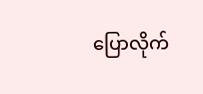ပြောလိုက်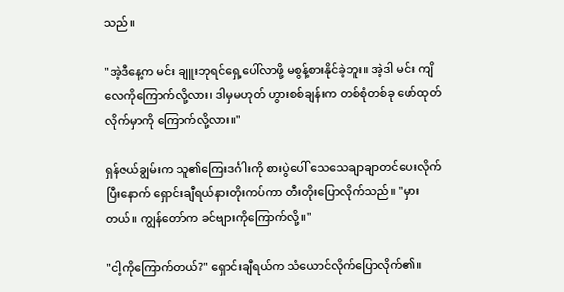သည်။

"အဲ့ဒီနေ့က မင်း ချူးဘုရင်ရှေ့ပေါ်လာဖို့ မစွန့်စားနိုင်ခဲ့ဘူး။ အဲ့ဒါ မင်း ကျိလေကိုကြောက်လို့လား၊ ဒါမှမဟုတ် ဟွားစစ်ချန်းက တစ်စုံတစ်ခု ဖော်ထုတ်လိုက်မှာကို ကြောက်လို့လား။"

ရှန်ဇယ်ချွမ်းက သူ၏ကြေးဒင်္ဂါးကို စားပွဲပေါ် သေသေချာချာတင်ပေးလိုက်ပြီးနောက် ရှောင်းချီရယ်နားတိုးကပ်ကာ တီးတိုးပြောလိုက်သည်။ "မှားတယ်။ ကျွန်တော်က ခင်ဗျားကိုကြောက်လို့။"

"ငါ့ကိုကြောက်တယ်?" ရှောင်းချီရယ်က သံယောင်လိုက်ပြောလိုက်၏။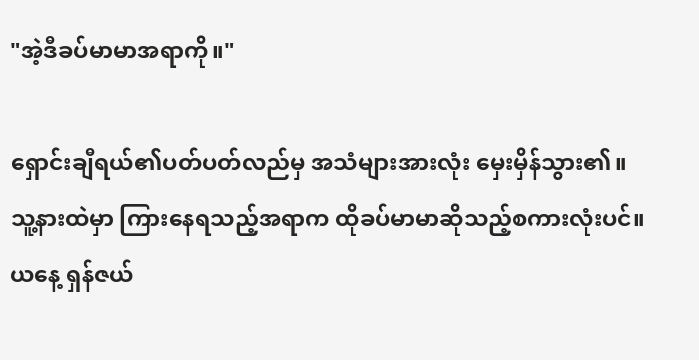"အဲ့ဒီခပ်မာမာအရာကို။"

ရှောင်းချီရယ်၏ပတ်ပတ်လည်မှ အသံများအားလုံး မှေးမှိန်သွား၏။ သူ့နားထဲမှာ ကြားနေရသည့်အရာက ထိုခပ်မာမာဆိုသည့်စကားလုံးပင်။ ယနေ့ ရှန်ဇယ်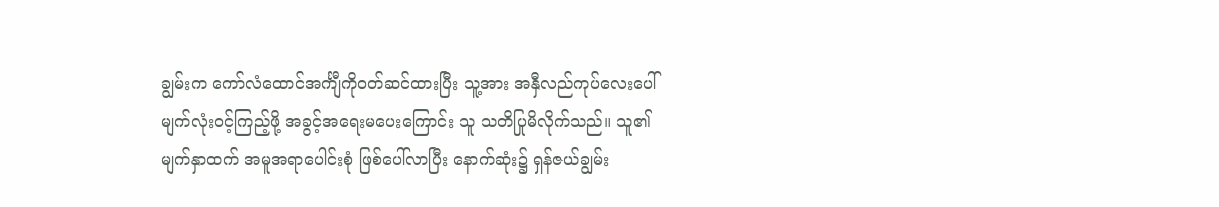ချွမ်းက ကော်လံထောင်အင်္ကျီကိုဝတ်ဆင်ထားပြီး သူ့အား အနှီလည်ကုပ်လေးပေါ် မျက်လုံးဝင့်ကြည့်ဖို့ အခွင့်အရေးမပေးကြောင်း သူ သတိပြုမိလိုက်သည်။ သူ၏မျက်နှာထက် အမူအရာပေါင်းစုံ ဖြစ်ပေါ်လာပြီး နောက်ဆုံး၌ ရှန်ဇယ်ချွမ်း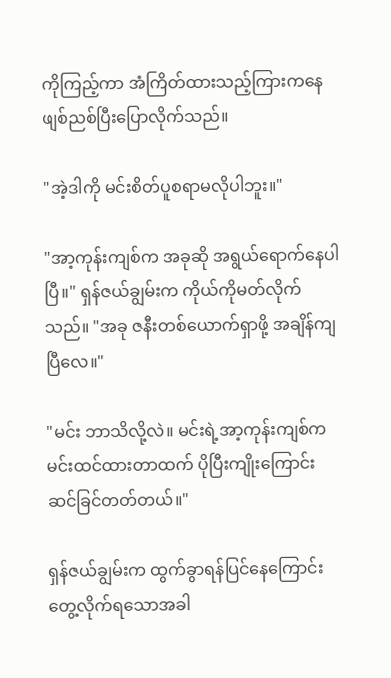ကိုကြည့်ကာ အံကြိတ်ထားသည့်ကြားကနေ ဖျစ်ညစ်ပြီးပြောလိုက်သည်။

"အဲ့ဒါကို မင်းစိတ်ပူစရာမလိုပါဘူး။"

"အာ့ကုန်းကျစ်က အခုဆို အရွယ်ရောက်နေပါပြီ။" ရှန်ဇယ်ချွမ်းက ကိုယ်ကိုမတ်လိုက်သည်။ "အခု ဇနီးတစ်ယောက်ရှာဖို့ အချိန်ကျပြီလေ။"

"မင်း ဘာသိလို့လဲ။ မင်းရဲ့အာ့ကုန်းကျစ်က မင်းထင်ထားတာထက် ပိုပြီးကျိုးကြောင်းဆင်ခြင်တတ်တယ်။"

ရှန်ဇယ်ချွမ်းက ထွက်ခွာရန်ပြင်နေကြောင်း တွေ့လိုက်ရသောအခါ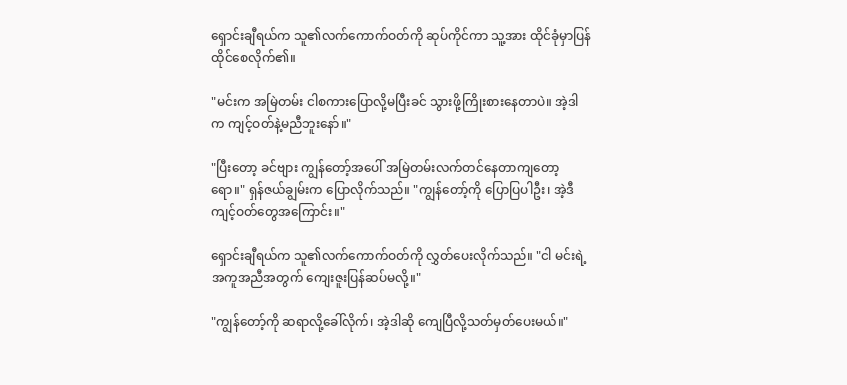ရှောင်းချီရယ်က သူ၏လက်ကောက်ဝတ်ကို ဆုပ်ကိုင်ကာ သူ့အား ထိုင်ခုံမှာပြန်ထိုင်စေလိုက်၏။

"မင်းက အမြဲတမ်း ငါစကားပြောလို့မပြီးခင် သွားဖို့ကြိုးစားနေတာပဲ။ အဲ့ဒါက ကျင့်ဝတ်နဲ့မညီဘူးနော်။"

"ပြီးတော့ ခင်ဗျား ကျွန်တော့်အပေါ် အမြဲတမ်းလက်တင်နေတာကျတော့ရော။" ရှန်ဇယ်ချွမ်းက ပြောလိုက်သည်။ "ကျွန်တော့်ကို ပြောပြပါဦး၊ အဲ့ဒီကျင့်ဝတ်တွေအကြောင်း။"

ရှောင်းချီရယ်က သူ၏လက်ကောက်ဝတ်ကို လွှတ်ပေးလိုက်သည်။ "ငါ မင်းရဲ့အကူအညီအတွက် ကျေးဇူးပြန်ဆပ်မလို့။"

"ကျွန်တော့်ကို ဆရာလို့ခေါ်လိုက်၊ အဲ့ဒါဆို ကျေပြီလို့သတ်မှတ်ပေးမယ်။"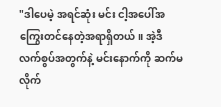"ဒါပေမဲ့ အရင်ဆုံး မင်း ငါ့အပေါ်အကြွေးတင်နေတဲ့အရာရှိတယ်။ အဲ့ဒီလက်စွပ်အတွက်နဲ့ မင်းနောက်ကို ဆက်မလိုက်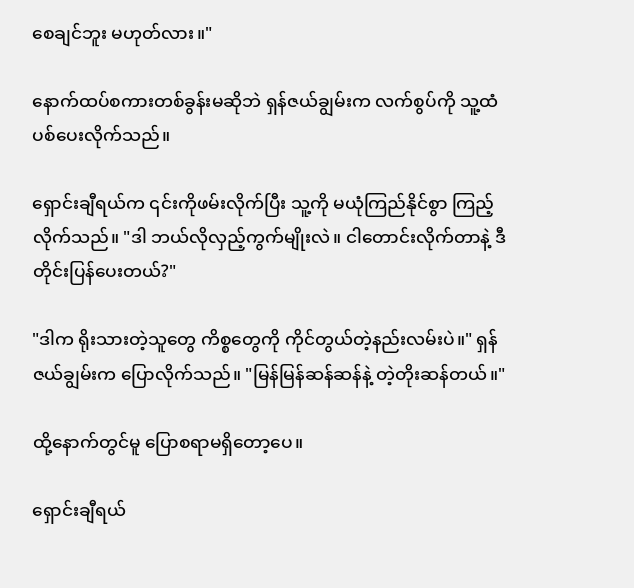စေချင်ဘူး မဟုတ်လား။"

နောက်ထပ်စကားတစ်ခွန်းမဆိုဘဲ ရှန်ဇယ်ချွမ်းက လက်စွပ်ကို သူ့ထံပစ်ပေးလိုက်သည်။

ရှောင်းချီရယ်က ၎င်းကိုဖမ်းလိုက်ပြီး သူ့ကို မယုံကြည်နိုင်စွာ ကြည့်လိုက်သည်။ "ဒါ ဘယ်လိုလှည့်ကွက်မျိုးလဲ။ ငါတောင်းလိုက်တာနဲ့ ဒီတိုင်းပြန်ပေးတယ်?"

"ဒါက ရိုးသားတဲ့သူတွေ ကိစ္စတွေကို ကိုင်တွယ်တဲ့နည်းလမ်းပဲ။" ရှန်ဇယ်ချွမ်းက ပြောလိုက်သည်။ "မြန်မြန်ဆန်ဆန်နဲ့ တဲ့တိုးဆန်တယ်။"

ထို့နောက်တွင်မူ ပြောစရာမရှိတော့ပေ။

ရှောင်းချီရယ်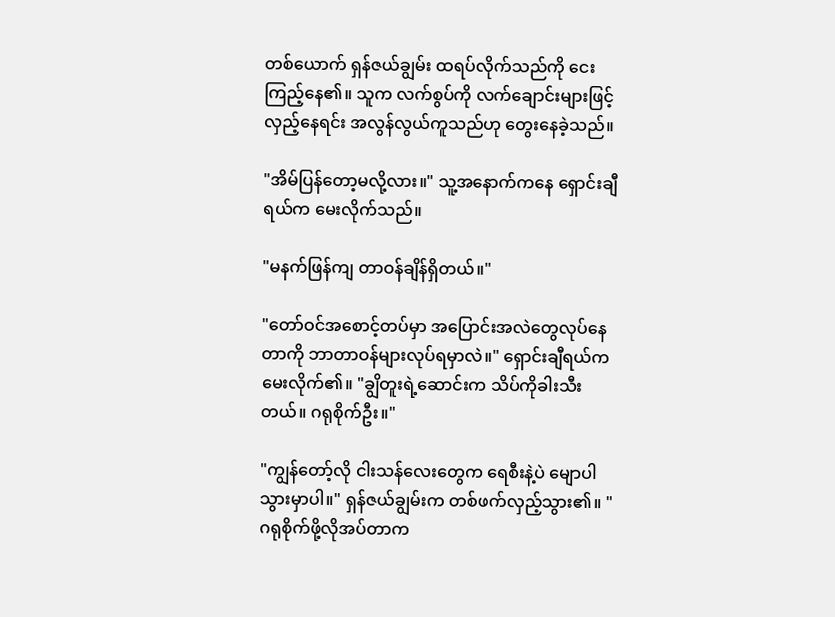တစ်ယောက် ရှန်ဇယ်ချွမ်း ထရပ်လိုက်သည်ကို ငေးကြည့်နေ၏။ သူက လက်စွပ်ကို လက်ချောင်းများဖြင့်လှည့်နေရင်း အလွန်လွယ်ကူသည်ဟု တွေးနေခဲ့သည်။

"အိမ်ပြန်တော့မလို့လား။" သူ့အနောက်ကနေ ရှောင်းချီရယ်က မေးလိုက်သည်။

"မနက်ဖြန်ကျ တာဝန်ချိန်ရှိတယ်။"

"တော်ဝင်အစောင့်တပ်မှာ အပြောင်းအလဲတွေလုပ်နေတာကို ဘာတာဝန်များလုပ်ရမှာလဲ။" ရှောင်းချီရယ်က မေးလိုက်၏။ "ချွိတူးရဲ့ဆောင်းက သိပ်ကိုခါးသီးတယ်။ ဂရုစိုက်ဦး။"

"ကျွန်တော့်လို ငါးသန်လေးတွေက ရေစီးနဲ့ပဲ မျောပါသွားမှာပါ။" ရှန်ဇယ်ချွမ်းက တစ်ဖက်လှည့်သွား၏။ "ဂရုစိုက်ဖို့လိုအပ်တာက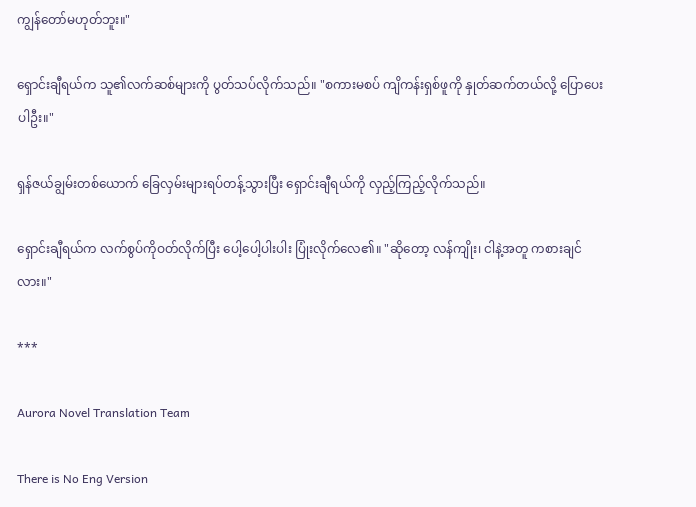ကျွန်တော်မဟုတ်ဘူး။"

ရှောင်းချီရယ်က သူ၏လက်ဆစ်များကို ပွတ်သပ်လိုက်သည်။ "စကားမစပ် ကျိကန်းရှစ်ဖူကို နှုတ်ဆက်တယ်လို့ ပြောပေးပါဦး။"

ရှန်ဇယ်ချွမ်းတစ်ယောက် ခြေလှမ်းများရပ်တန့်သွားပြီး ရှောင်းချီရယ်ကို လှည့်ကြည့်လိုက်သည်။

ရှောင်းချီရယ်က လက်စွပ်ကိုဝတ်လိုက်ပြီး ပေါ့ပေါ့ပါးပါး ပြုံးလိုက်လေ၏။ "ဆိုတော့ လန်ကျိုး၊ ငါနဲ့အတူ ကစားချင်လား။"

***

Aurora Novel Translation Team

There is No Eng Version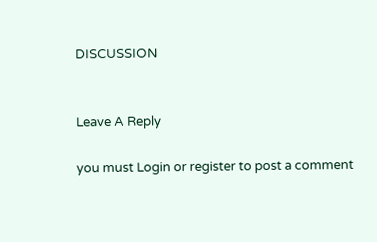DISCUSSION


Leave A Reply

you must Login or register to post a comment